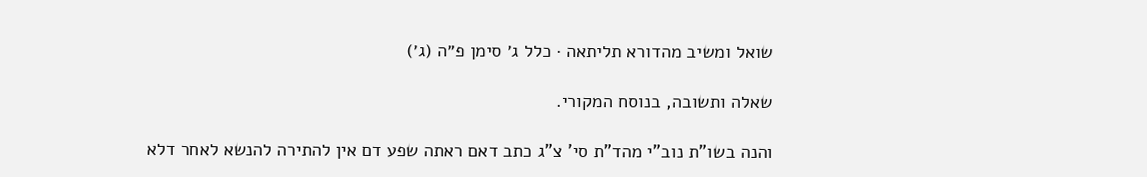שואל ומשיב מהדורא תליתאה · כלל ג׳ סימן פ״ה (ג׳)

שאלה ותשובה, בנוסח המקורי.

והנה בשו"ת נוב"י מהד"ת סי' צ"ג כתב דאם ראתה שפע דם אין להתירה להנשא לאחר דלא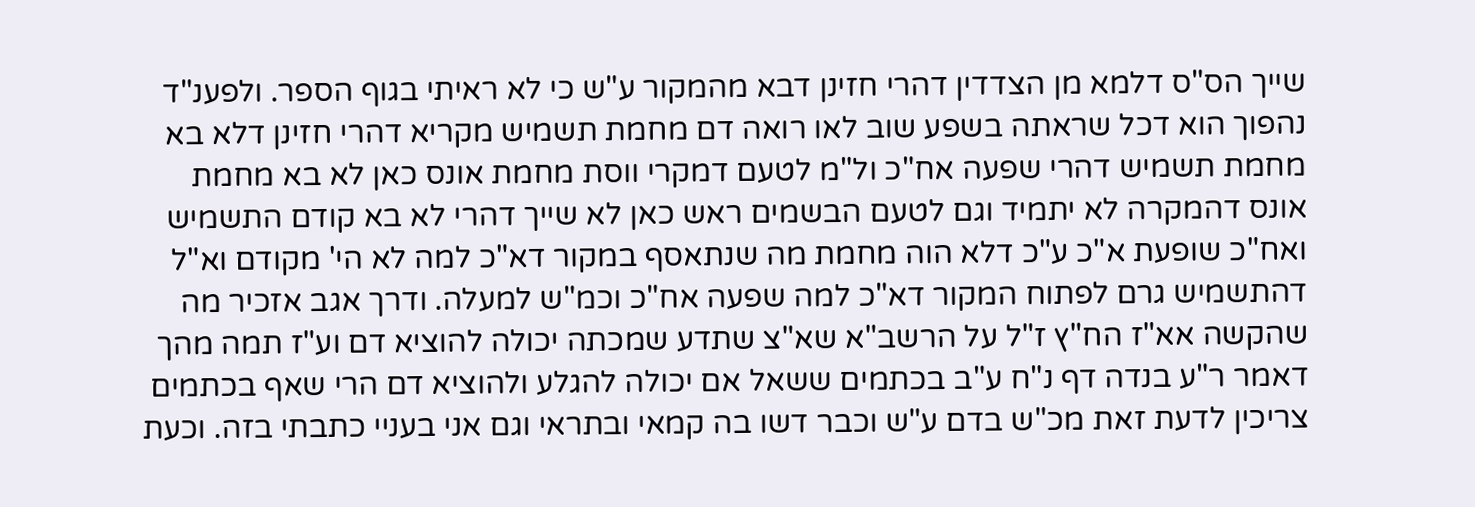שייך הס"ס דלמא מן הצדדין דהרי חזינן דבא מהמקור ע"ש כי לא ראיתי בגוף הספר. ולפענ"ד נהפוך הוא דכל שראתה בשפע שוב לאו רואה דם מחמת תשמיש מקריא דהרי חזינן דלא בא מחמת תשמיש דהרי שפעה אח"כ ול"מ לטעם דמקרי ווסת מחמת אונס כאן לא בא מחמת אונס דהמקרה לא יתמיד וגם לטעם הבשמים ראש כאן לא שייך דהרי לא בא קודם התשמיש ואח"כ שופעת א"כ ע"כ דלא הוה מחמת מה שנתאסף במקור דא"כ למה לא הי' מקודם וא"ל דהתשמיש גרם לפתוח המקור דא"כ למה שפעה אח"כ וכמ"ש למעלה. ודרך אגב אזכיר מה שהקשה אא"ז הח"ץ ז"ל על הרשב"א שא"צ שתדע שמכתה יכולה להוציא דם וע"ז תמה מהך דאמר ר"ע בנדה דף נ"ח ע"ב בכתמים ששאל אם יכולה להגלע ולהוציא דם הרי שאף בכתמים צריכין לדעת זאת מכ"ש בדם ע"ש וכבר דשו בה קמאי ובתראי וגם אני בעניי כתבתי בזה. וכעת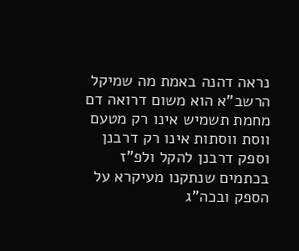נראה דהנה באמת מה שמיקל הרשב"א הוא משום דרואה דם מחמת תשמיש אינו רק מטעם ווסת ווסתות אינו רק דרבנן וספק דרבנן להקל ולפ"ז בכתמים שנתקנו מעיקרא על הספק ובכה"ג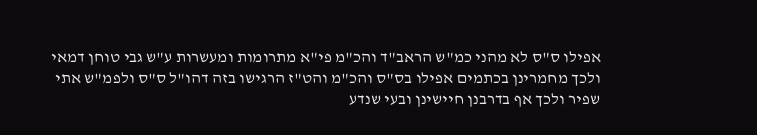אפילו ס"ס לא מהני כמ"ש הראב"ד והכ"מ פי"א מתרומות ומעשרות ע"ש גבי טוחן דמאי ולכך מחמרינן בכתמים אפילו בס"ס והכ"מ והט"ז הרגישו בזה דהו"ל ס"ס ולפמ"ש אתי שפיר ולכך אף בדרבנן חיישינן ובעי שנדע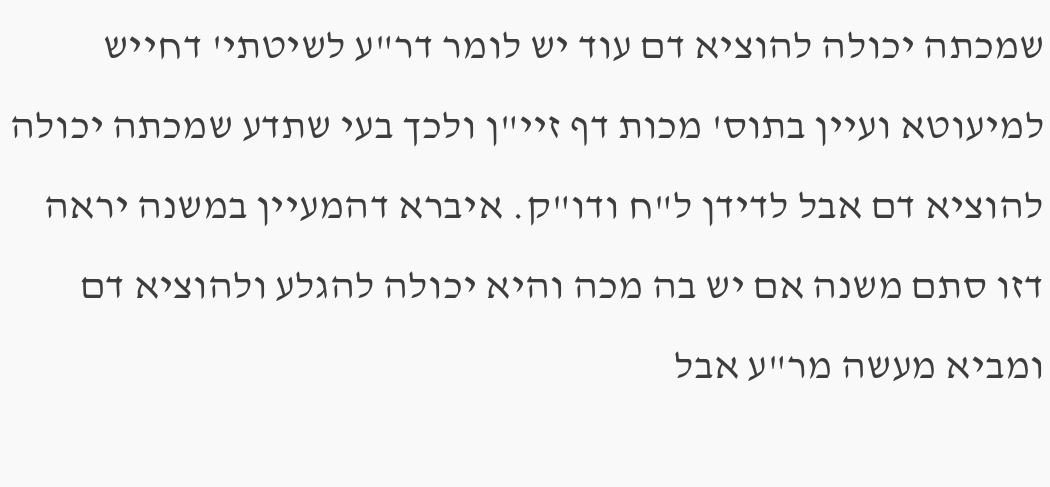שמכתה יכולה להוציא דם עוד יש לומר דר"ע לשיטתי' דחייש למיעוטא ועיין בתוס' מכות דף זיי"ן ולכך בעי שתדע שמכתה יכולה להוציא דם אבל לדידן ל"ח ודו"ק. איברא דהמעיין במשנה יראה דזו סתם משנה אם יש בה מכה והיא יכולה להגלע ולהוציא דם ומביא מעשה מר"ע אבל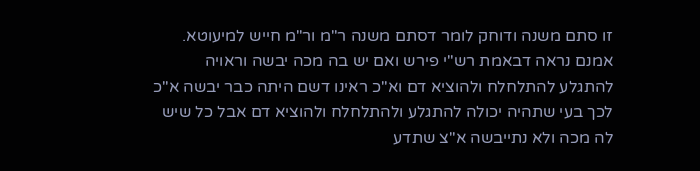זו סתם משנה ודוחק לומר דסתם משנה ר"מ ור"מ חייש למיעוטא. אמנם נראה דבאמת רש"י פירש ואם יש בה מכה יבשה וראויה להתגלע להתלחלח ולהוציא דם וא"כ ראינו דשם היתה כבר יבשה א"כ לכך בעי שתהיה יכולה להתגלע ולהתלחלח ולהוציא דם אבל כל שיש לה מכה ולא נתייבשה א"צ שתדע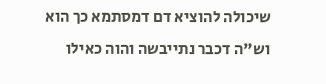שיכולה להוציא דם דמסתמא כך הוא וש"ה דכבר נתייבשה והוה כאילו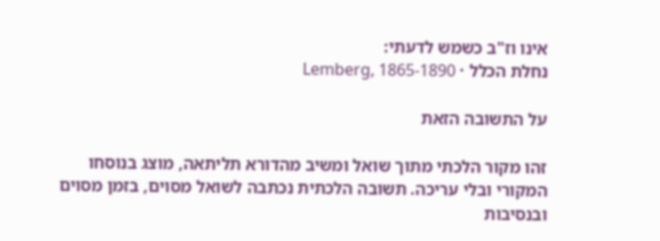אינו וז"ב כשמש לדעתי:
נחלת הכלל · Lemberg, 1865-1890

על התשובה הזאת

זהו מקור הלכתי מתוך שואל ומשיב מהדורא תליתאה, מוצג בנוסחו המקורי ובלי עריכה. תשובה הלכתית נכתבה לשואל מסוים, בזמן מסוים ובנסיבות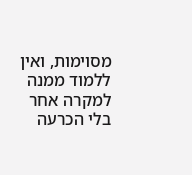מסוימות, ואין ללמוד ממנה למקרה אחר בלי הכרעה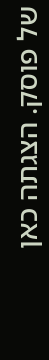של פוסק. הצגתה כאן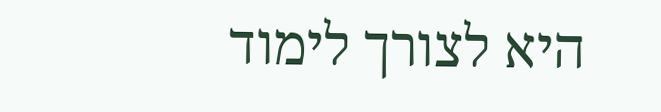היא לצורך לימוד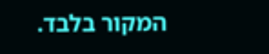המקור בלבד.